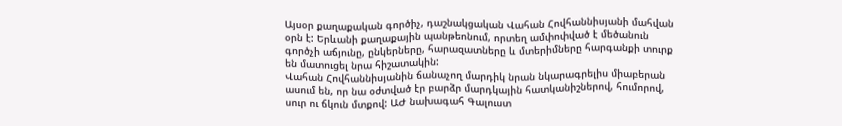Այսօր քաղաքական գործիչ, դաշնակցական Վահան Հովհաննիսյանի մահվան օրն է: Երևանի քաղաքային պանթեոնում, որտեղ ամփոփված է մեծանուն գործչի աճյունը, ընկերները, հարազատները և մտերիմները հարգանքի տուրք են մատուցել նրա հիշատակին:
Վահան Հովհաննիսյանին ճանաչող մարդիկ նրան նկարագրելիս միաբերան ասում են, որ նա օժտված էր բարձր մարդկային հատկանիշներով, հումորով, սուր ու ճկուն մտքով: ԱԺ նախագահ Գալուստ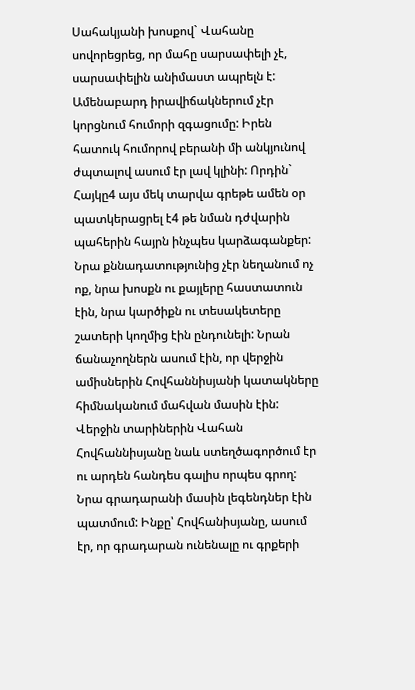Սահակյանի խոսքով` Վահանը սովորեցրեց, որ մահը սարսափելի չէ, սարսափելին անիմաստ ապրելն է:
Ամենաբարդ իրավիճակներում չէր կորցնում հումորի զգացումը: Իրեն հատուկ հումորով բերանի մի անկյունով ժպտալով ասում էր լավ կլինի: Որդին` Հայկը4 այս մեկ տարվա գրեթե ամեն օր պատկերացրել է4 թե նման դժվարին պահերին հայրն ինչպես կարձագանքեր:
Նրա քննադատությունից չէր նեղանում ոչ ոք, նրա խոսքն ու քայլերը հաստատուն էին, նրա կարծիքն ու տեսակետերը շատերի կողմից էին ընդունելի: Նրան ճանաչողներն ասում էին, որ վերջին ամիսներին Հովհաննիսյանի կատակները հիմնականում մահվան մասին էին:
Վերջին տարիներին Վահան Հովհաննիսյանը նաև ստեղծագործում էր ու արդեն հանդես գալիս որպես գրող: Նրա գրադարանի մասին լեգենդներ էին պատմում: Ինքը՝ Հովհանիսյանը, ասում էր, որ գրադարան ունենալը ու գրքերի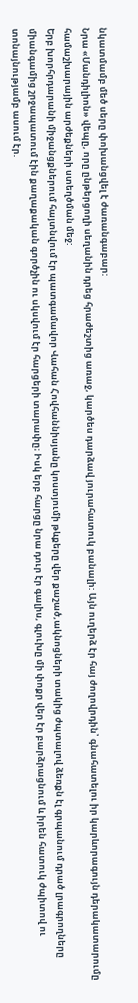նկատմամբ մեծ սերը փոխանցվել է ժառանգաբար:
Նրա «Մանդիլիոն» վեպը, որը ընթերցողի սեղանին դրեց հրաժեշտից առաջ, կարծես դարձավ յուրահատուկ բանալի: Այն ուղերձ էր հայ ժողովրդին՝ գնահատելու իր կարևորագույն դերակատարումը համաշխարային արժեքների ստեղծման մեջ:
Երբ խորհրդարանի միջանցքներում հայտնվում էր պատգամավոր Վահան Հովհաննիսյանը կոստյումի թևքերը վեր քաշած,ակնոցների տակից ժպտալով ձեռքն էլ գրպանում դրած լրագրողները միանգամից շրջապատում էին քաղաքական գործչին ու սկսվում էր հարցերի տարափը։ Իսկ երբ հարցը նրա դուր էր գալիս, գլուխը մի փոքր վեր էր բարձրացնում և իրեն հատուկ ժպիտով ու տոնայնությամբ ասում էր.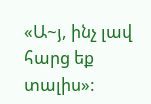«Ա~յ, ինչ լավ հարց եք տալիս»: